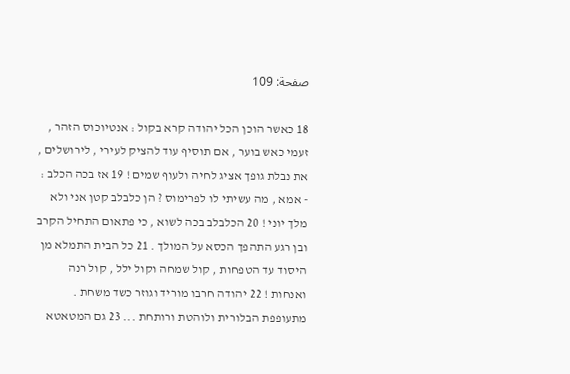صفحة: 109

18 כאשר הוכן הכל יהודה קרא בקול : אנטיוכוס הזהר , זעמי כאש בוער , אם תוסיף עוד להציק לעירי , לירושלים , את נבלת גופך אציג לחיה ולעוף שמים ! 19 אז בכה הכלב : - אמא , מה עשיתי לו לפרימוס ? הן כלבלב קטן אני ולא מלך יוני ! 20 הכלבלב בכה לשוא , כי פתאום התחיל הקרב ובן רגע התהפך הכסא על המולך . 21 כל הבית התמלא מן היסוד עד הטפחות , קול שמחה וקול ילל , קול רנה ואנחות ! 22 יהודה חרבו מוריד וגוזר כשד משחת . מתעופפת הבלורית ולוהטת ורותחת ... 23 גם המטאטא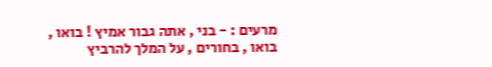מרעים : - בני , אתה גבור אמיץ ! בואו , בואו , בחורים , על המלך להרביץ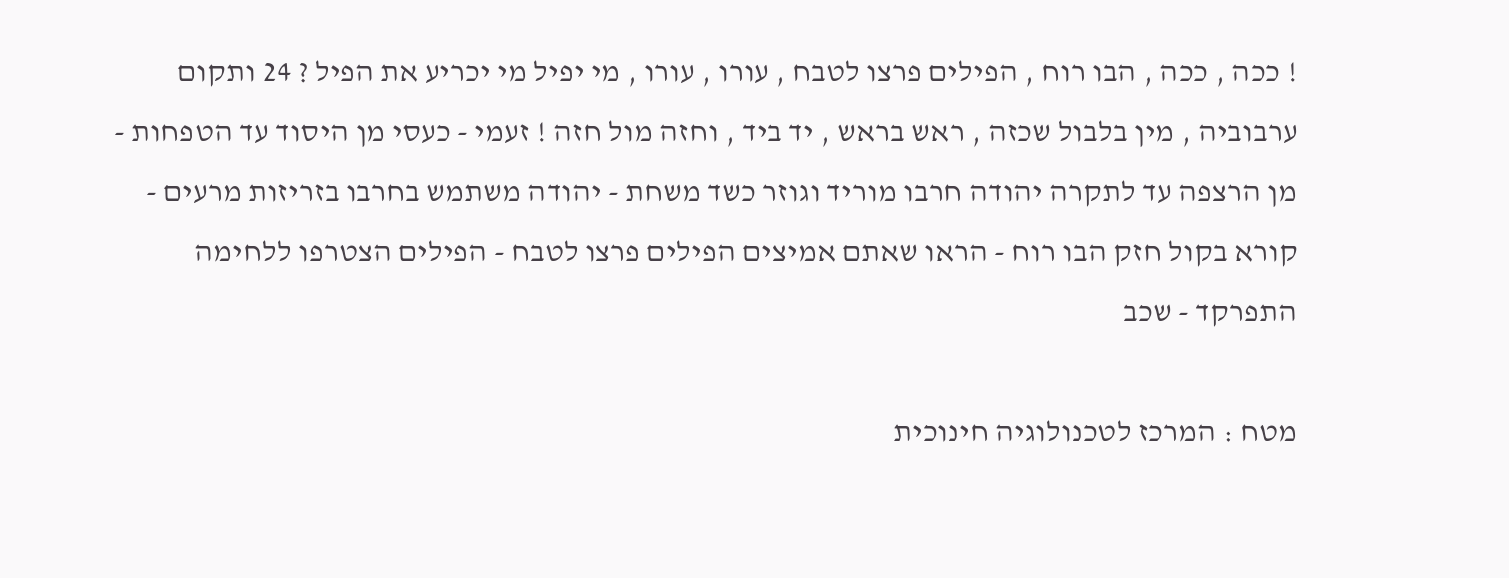! ככה , ככה , הבו רוח , הפילים פרצו לטבח , עורו , עורו , מי יפיל מי יכריע את הפיל ? 24 ותקום ערבוביה , מין בלבול שכזה , ראש בראש , יד ביד , וחזה מול חזה ! זעמי - כעסי מן היסוד עד הטפחות - מן הרצפה עד לתקרה יהודה חרבו מוריד וגוזר כשד משחת - יהודה משתמש בחרבו בזריזות מרעים - קורא בקול חזק הבו רוח - הראו שאתם אמיצים הפילים פרצו לטבח - הפילים הצטרפו ללחימה התפרקד - שכב

מטח : המרכז לטכנולוגיה חינוכית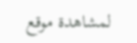لمشاهدة موقع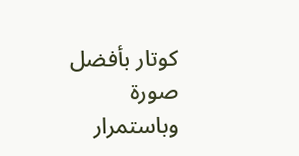كوتار بأفضل صورة وباستمرار